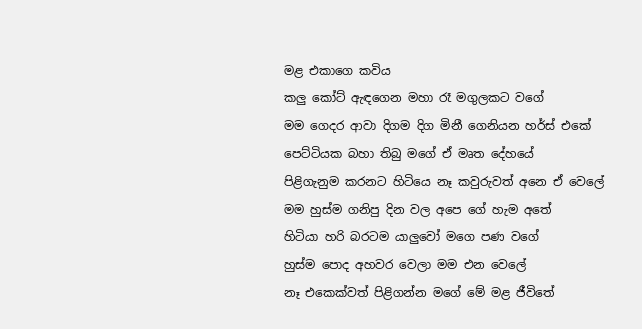මළ එකාගෙ කවිය
කලු කෝට් ඇඳගෙන මහා රෑ මගුලකට වගේ
මම ගෙදර ආවා දිගම දිග මිනී ගෙනියන හර්ස් එකේ
පෙට්ටියක බහා තිබු මගේ ඒ මෘත දේහයේ
පිළිගැනුම කරනට හිටියෙ නෑ කවුරුවත් අනෙ ඒ වෙලේ
මම හුස්ම ගනිපු දින වල අපෙ ගේ හැම අතේ
හිටියා හරි බරටම යාලුවෝ මගෙ පණ වගේ
හුස්ම පොද අහවර වෙලා මම එන වෙලේ
නෑ එකෙක්වත් පිළිගන්න මගේ මේ මළ ජීවිතේ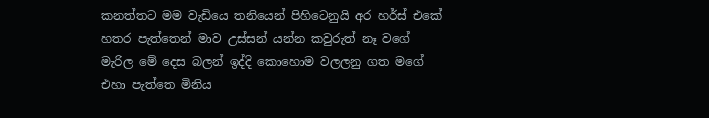කනත්තට මම වැඩියෙ තනියෙන් පිහිටෙනුයි අර හර්ස් එකේ
හතර පැත්තෙන් මාව උස්සන් යන්න කවුරුත් නෑ වගේ
මැරිල මේ දෙස බලන් ඉද්දි කොහොම වලලනු ගත මගේ
එහා පැත්තෙ මිනිය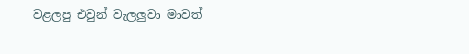වළලපු එවුන් වැලලුවා මාවත්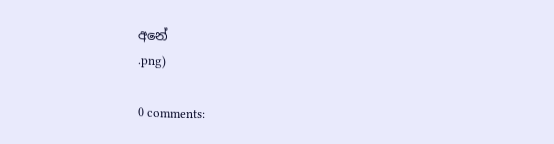අනේ
.png)

0 comments: